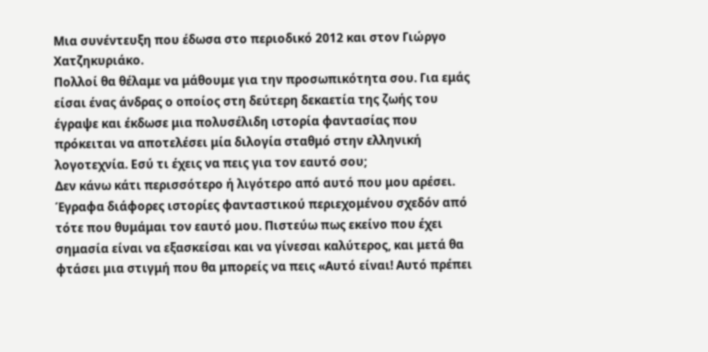Μια συνέντευξη που έδωσα στο περιοδικό 2012 και στον Γιώργο Χατζηκυριάκο.
Πολλοί θα θέλαμε να μάθουμε για την προσωπικότητα σου. Για εμάς είσαι ένας άνδρας ο οποίος στη δεύτερη δεκαετία της ζωής του έγραψε και έκδωσε μια πολυσέλιδη ιστορία φαντασίας που πρόκειται να αποτελέσει μία διλογία σταθμό στην ελληνική λογοτεχνία. Εσύ τι έχεις να πεις για τον εαυτό σου;
Δεν κάνω κάτι περισσότερο ή λιγότερο από αυτό που μου αρέσει. Έγραφα διάφορες ιστορίες φανταστικού περιεχομένου σχεδόν από τότε που θυμάμαι τον εαυτό μου. Πιστεύω πως εκείνο που έχει σημασία είναι να εξασκείσαι και να γίνεσαι καλύτερος, και μετά θα φτάσει μια στιγμή που θα μπορείς να πεις «Αυτό είναι! Αυτό πρέπει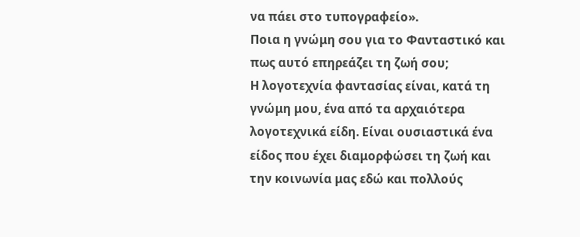να πάει στο τυπογραφείο».
Ποια η γνώμη σου για το Φανταστικό και πως αυτό επηρεάζει τη ζωή σου;
Η λογοτεχνία φαντασίας είναι, κατά τη γνώμη μου, ένα από τα αρχαιότερα λογοτεχνικά είδη. Είναι ουσιαστικά ένα είδος που έχει διαμορφώσει τη ζωή και την κοινωνία μας εδώ και πολλούς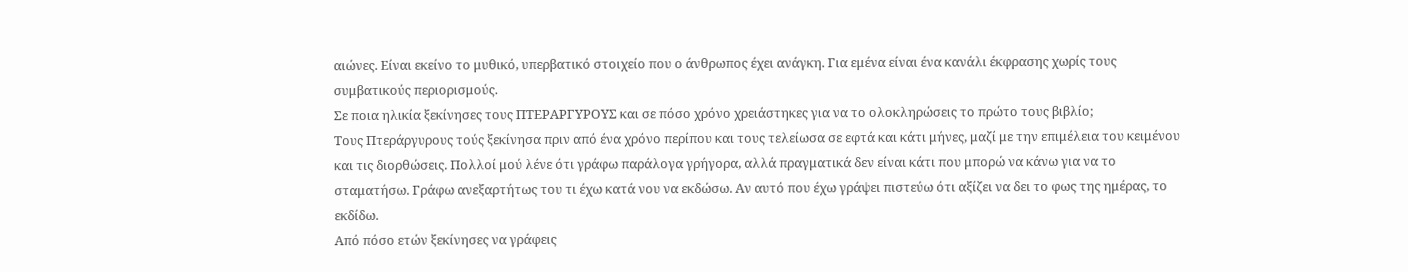αιώνες. Είναι εκείνο το μυθικό, υπερβατικό στοιχείο που ο άνθρωπος έχει ανάγκη. Για εμένα είναι ένα κανάλι έκφρασης χωρίς τους συμβατικούς περιορισμούς.
Σε ποια ηλικία ξεκίνησες τους ΠΤΕΡΑΡΓΥΡΟΥΣ και σε πόσο χρόνο χρειάστηκες για να το ολοκληρώσεις το πρώτο τους βιβλίο;
Τους Πτεράργυρους τούς ξεκίνησα πριν από ένα χρόνο περίπου και τους τελείωσα σε εφτά και κάτι μήνες, μαζί με την επιμέλεια του κειμένου και τις διορθώσεις. Πολλοί μού λένε ότι γράφω παράλογα γρήγορα, αλλά πραγματικά δεν είναι κάτι που μπορώ να κάνω για να το σταματήσω. Γράφω ανεξαρτήτως του τι έχω κατά νου να εκδώσω. Αν αυτό που έχω γράψει πιστεύω ότι αξίζει να δει το φως της ημέρας, το εκδίδω.
Από πόσο ετών ξεκίνησες να γράφεις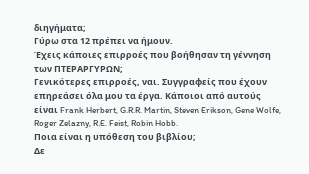διηγήματα;
Γύρω στα 12 πρέπει να ήμουν.
Έχεις κάποιες επιρροές που βοήθησαν τη γέννηση των ΠΤΕΡΑΡΓΥΡΩΝ;
Γενικότερες επιρροές, ναι. Συγγραφείς που έχουν επηρεάσει όλα μου τα έργα. Κάποιοι από αυτούς είναι Frank Herbert, G.R.R. Martin, Steven Erikson, Gene Wolfe, Roger Zelazny, R.E. Feist, Robin Hobb.
Ποια είναι η υπόθεση του βιβλίου;
Δε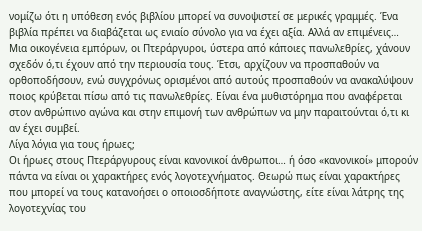νομίζω ότι η υπόθεση ενός βιβλίου μπορεί να συνοψιστεί σε μερικές γραμμές. Ένα βιβλία πρέπει να διαβάζεται ως ενιαίο σύνολο για να έχει αξία. Αλλά αν επιμένεις… Μια οικογένεια εμπόρων, οι Πτεράργυροι, ύστερα από κάποιες πανωλεθρίες, χάνουν σχεδόν ό,τι έχουν από την περιουσία τους. Έτσι, αρχίζουν να προσπαθούν να ορθοποδήσουν, ενώ συγχρόνως ορισμένοι από αυτούς προσπαθούν να ανακαλύψουν ποιος κρύβεται πίσω από τις πανωλεθρίες. Είναι ένα μυθιστόρημα που αναφέρεται στον ανθρώπινο αγώνα και στην επιμονή των ανθρώπων να μην παραιτούνται ό,τι κι αν έχει συμβεί.
Λίγα λόγια για τους ήρωες;
Οι ήρωες στους Πτεράργυρους είναι κανονικοί άνθρωποι… ή όσο «κανονικοί» μπορούν πάντα να είναι οι χαρακτήρες ενός λογοτεχνήματος. Θεωρώ πως είναι χαρακτήρες που μπορεί να τους κατανοήσει ο οποιοσδήποτε αναγνώστης, είτε είναι λάτρης της λογοτεχνίας του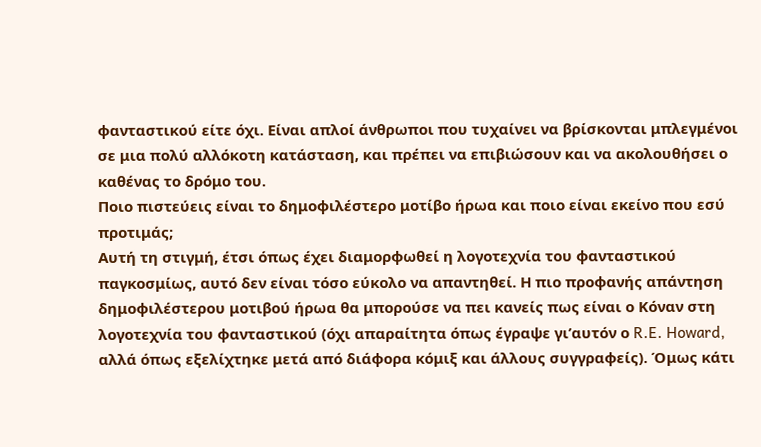φανταστικού είτε όχι. Είναι απλοί άνθρωποι που τυχαίνει να βρίσκονται μπλεγμένοι σε μια πολύ αλλόκοτη κατάσταση, και πρέπει να επιβιώσουν και να ακολουθήσει ο καθένας το δρόμο του.
Ποιο πιστεύεις είναι το δημοφιλέστερο μοτίβο ήρωα και ποιο είναι εκείνο που εσύ προτιμάς;
Αυτή τη στιγμή, έτσι όπως έχει διαμορφωθεί η λογοτεχνία του φανταστικού παγκοσμίως, αυτό δεν είναι τόσο εύκολο να απαντηθεί. Η πιο προφανής απάντηση δημοφιλέστερου μοτιβού ήρωα θα μπορούσε να πει κανείς πως είναι ο Κόναν στη λογοτεχνία του φανταστικού (όχι απαραίτητα όπως έγραψε γι’αυτόν ο R.E. Howard, αλλά όπως εξελίχτηκε μετά από διάφορα κόμιξ και άλλους συγγραφείς). Όμως κάτι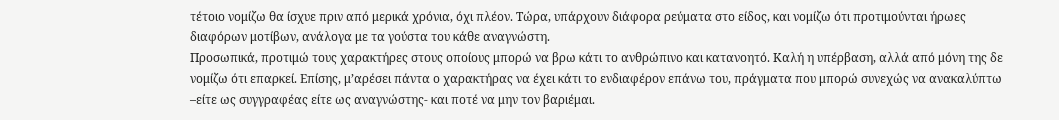τέτοιο νομίζω θα ίσχυε πριν από μερικά χρόνια, όχι πλέον. Τώρα, υπάρχουν διάφορα ρεύματα στο είδος, και νομίζω ότι προτιμούνται ήρωες διαφόρων μοτίβων, ανάλογα με τα γούστα του κάθε αναγνώστη.
Προσωπικά, προτιμώ τους χαρακτήρες στους οποίους μπορώ να βρω κάτι το ανθρώπινο και κατανοητό. Καλή η υπέρβαση, αλλά από μόνη της δε νομίζω ότι επαρκεί. Επίσης, μ’αρέσει πάντα ο χαρακτήρας να έχει κάτι το ενδιαφέρον επάνω του, πράγματα που μπορώ συνεχώς να ανακαλύπτω –είτε ως συγγραφέας είτε ως αναγνώστης- και ποτέ να μην τον βαριέμαι.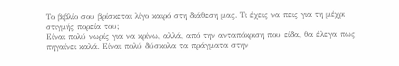Το βιβλίο σου βρίσκεται λίγο καιρό στη διάθεση μας. Τι έχεις να πεις για τη μέχρι στιγμής πορεία του;
Είναι πολύ νωρίς για να κρίνω, αλλά, από την ανταπόκριση που είδα, θα έλεγα πως πηγαίνει καλά. Είναι πολύ δύσκολα τα πράγματα στην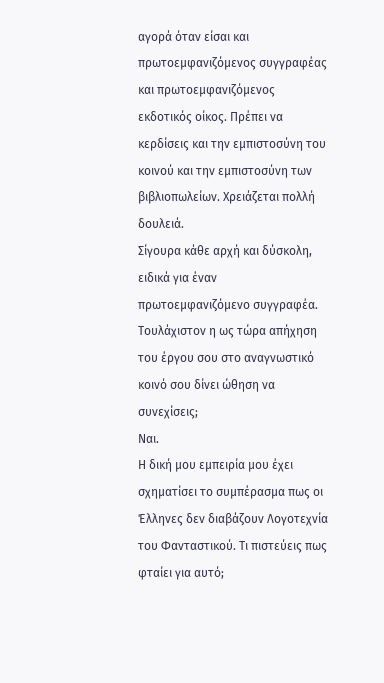αγορά όταν είσαι και πρωτοεμφανιζόμενος συγγραφέας και πρωτοεμφανιζόμενος εκδοτικός οίκος. Πρέπει να κερδίσεις και την εμπιστοσύνη του κοινού και την εμπιστοσύνη των βιβλιοπωλείων. Χρειάζεται πολλή δουλειά.
Σίγουρα κάθε αρχή και δύσκολη, ειδικά για έναν πρωτοεμφανιζόμενο συγγραφέα. Τουλάχιστον η ως τώρα απήχηση του έργου σου στο αναγνωστικό κοινό σου δίνει ώθηση να συνεχίσεις;
Ναι.
Η δική μου εμπειρία μου έχει σχηματίσει το συμπέρασμα πως οι Έλληνες δεν διαβάζουν Λογοτεχνία του Φανταστικού. Τι πιστεύεις πως φταίει για αυτό;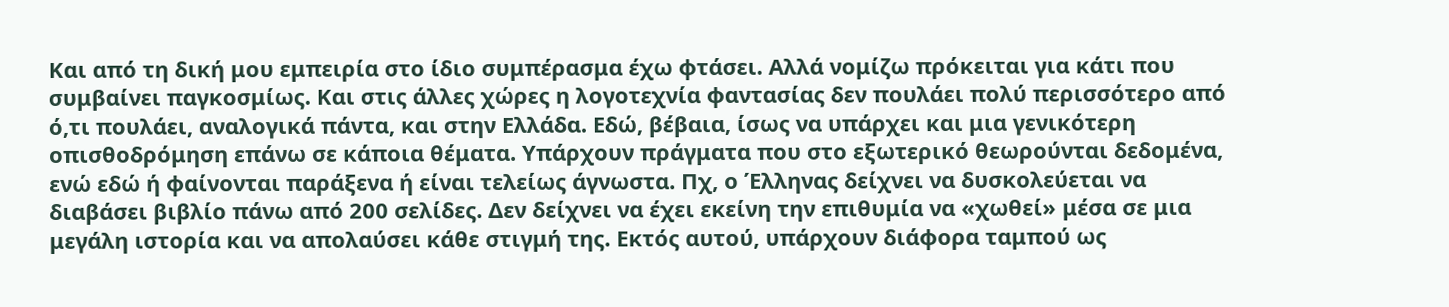Και από τη δική μου εμπειρία στο ίδιο συμπέρασμα έχω φτάσει. Αλλά νομίζω πρόκειται για κάτι που συμβαίνει παγκοσμίως. Και στις άλλες χώρες η λογοτεχνία φαντασίας δεν πουλάει πολύ περισσότερο από ό,τι πουλάει, αναλογικά πάντα, και στην Ελλάδα. Εδώ, βέβαια, ίσως να υπάρχει και μια γενικότερη οπισθοδρόμηση επάνω σε κάποια θέματα. Υπάρχουν πράγματα που στο εξωτερικό θεωρούνται δεδομένα, ενώ εδώ ή φαίνονται παράξενα ή είναι τελείως άγνωστα. Πχ, ο Έλληνας δείχνει να δυσκολεύεται να διαβάσει βιβλίο πάνω από 200 σελίδες. Δεν δείχνει να έχει εκείνη την επιθυμία να «χωθεί» μέσα σε μια μεγάλη ιστορία και να απολαύσει κάθε στιγμή της. Εκτός αυτού, υπάρχουν διάφορα ταμπού ως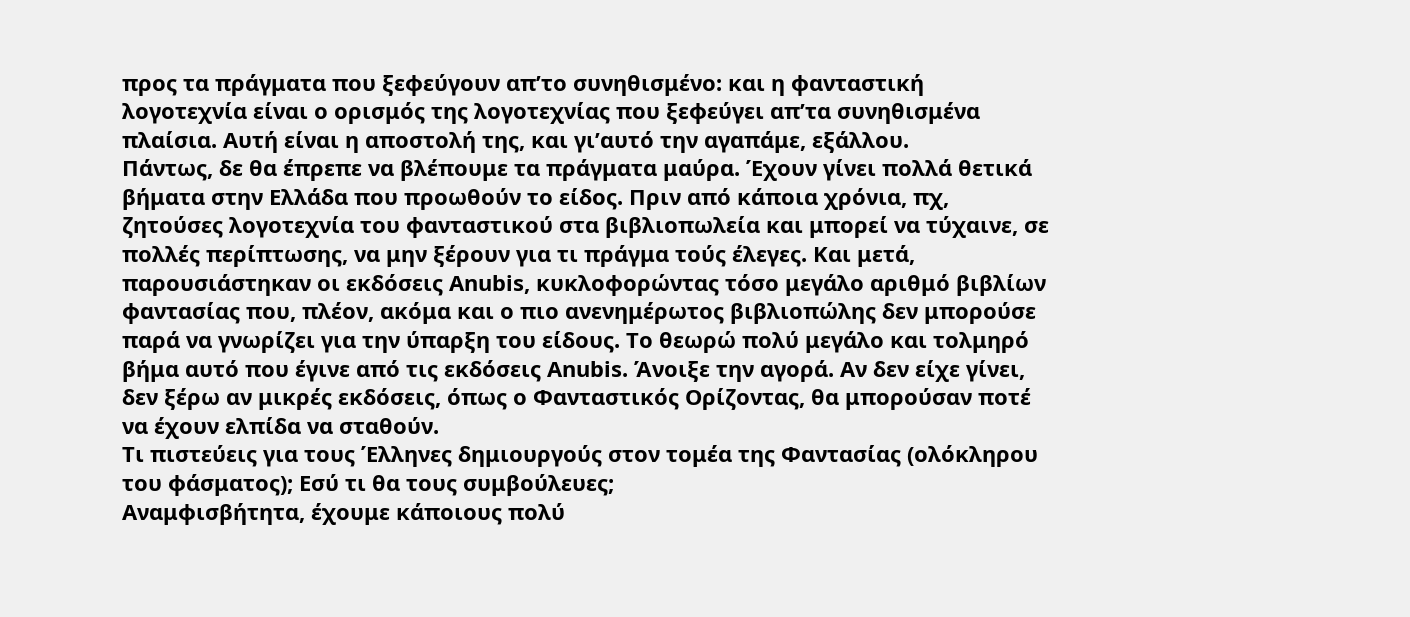προς τα πράγματα που ξεφεύγουν απ’το συνηθισμένο: και η φανταστική λογοτεχνία είναι ο ορισμός της λογοτεχνίας που ξεφεύγει απ’τα συνηθισμένα πλαίσια. Αυτή είναι η αποστολή της, και γι’αυτό την αγαπάμε, εξάλλου.
Πάντως, δε θα έπρεπε να βλέπουμε τα πράγματα μαύρα. Έχουν γίνει πολλά θετικά βήματα στην Ελλάδα που προωθούν το είδος. Πριν από κάποια χρόνια, πχ, ζητούσες λογοτεχνία του φανταστικού στα βιβλιοπωλεία και μπορεί να τύχαινε, σε πολλές περίπτωσης, να μην ξέρουν για τι πράγμα τούς έλεγες. Και μετά, παρουσιάστηκαν οι εκδόσεις Anubis, κυκλοφορώντας τόσο μεγάλο αριθμό βιβλίων φαντασίας που, πλέον, ακόμα και ο πιο ανενημέρωτος βιβλιοπώλης δεν μπορούσε παρά να γνωρίζει για την ύπαρξη του είδους. Το θεωρώ πολύ μεγάλο και τολμηρό βήμα αυτό που έγινε από τις εκδόσεις Anubis. Άνοιξε την αγορά. Αν δεν είχε γίνει, δεν ξέρω αν μικρές εκδόσεις, όπως ο Φανταστικός Ορίζοντας, θα μπορούσαν ποτέ να έχουν ελπίδα να σταθούν.
Τι πιστεύεις για τους Έλληνες δημιουργούς στον τομέα της Φαντασίας (ολόκληρου του φάσματος); Εσύ τι θα τους συμβούλευες;
Αναμφισβήτητα, έχουμε κάποιους πολύ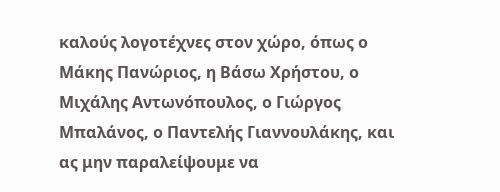καλούς λογοτέχνες στον χώρο, όπως ο Μάκης Πανώριος, η Βάσω Χρήστου, ο Μιχάλης Αντωνόπουλος, ο Γιώργος Μπαλάνος, ο Παντελής Γιαννουλάκης, και ας μην παραλείψουμε να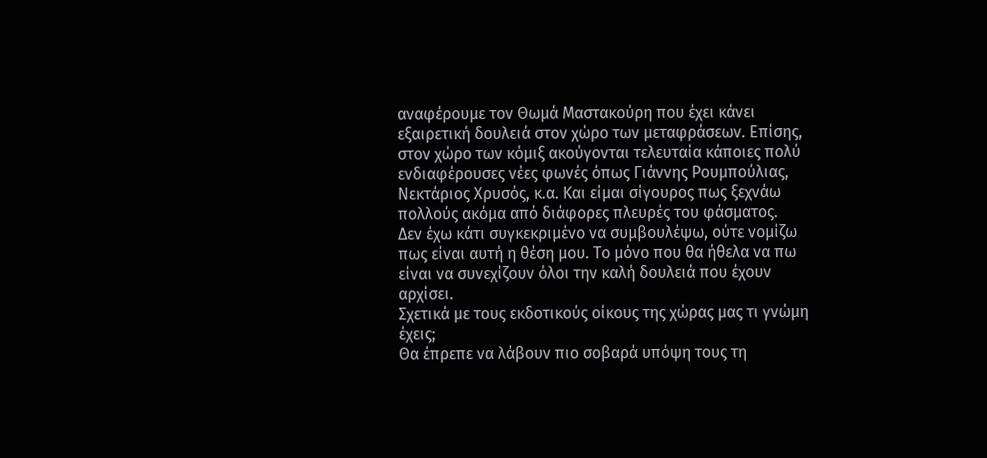αναφέρουμε τον Θωμά Μαστακούρη που έχει κάνει εξαιρετική δουλειά στον χώρο των μεταφράσεων. Επίσης, στον χώρο των κόμιξ ακούγονται τελευταία κάποιες πολύ ενδιαφέρουσες νέες φωνές όπως Γιάννης Ρουμπούλιας, Νεκτάριος Χρυσός, κ.α. Και είμαι σίγουρος πως ξεχνάω πολλούς ακόμα από διάφορες πλευρές του φάσματος.
Δεν έχω κάτι συγκεκριμένο να συμβουλέψω, ούτε νομίζω πως είναι αυτή η θέση μου. Το μόνο που θα ήθελα να πω είναι να συνεχίζουν όλοι την καλή δουλειά που έχουν αρχίσει.
Σχετικά με τους εκδοτικούς οίκους της χώρας μας τι γνώμη έχεις;
Θα έπρεπε να λάβουν πιο σοβαρά υπόψη τους τη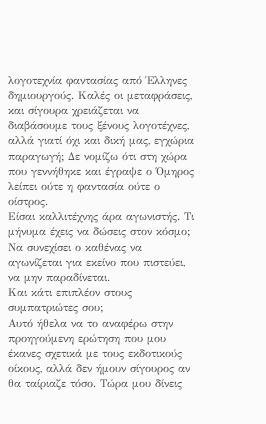λογοτεχνία φαντασίας από Έλληνες δημιουργούς. Καλές οι μεταφράσεις, και σίγουρα χρειάζεται να διαβάσουμε τους ξένους λογοτέχνες, αλλά γιατί όχι και δική μας, εγχώρια παραγωγή; Δε νομίζω ότι στη χώρα που γεννήθηκε και έγραψε ο Όμηρος λείπει ούτε η φαντασία ούτε ο οίστρος.
Είσαι καλλιτέχνης άρα αγωνιστής. Τι μήνυμα έχεις να δώσεις στον κόσμο;
Να συνεχίσει ο καθένας να αγωνίζεται για εκείνο που πιστεύει, να μην παραδίνεται.
Και κάτι επιπλέον στους συμπατριώτες σου;
Αυτό ήθελα να το αναφέρω στην προηγούμενη ερώτηση που μου έκανες σχετικά με τους εκδοτικούς οίκους, αλλά δεν ήμουν σίγουρος αν θα ταίριαζε τόσο. Τώρα μου δίνεις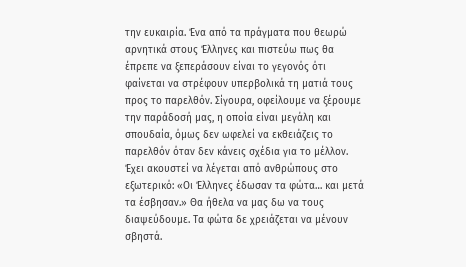την ευκαιρία. Ένα από τα πράγματα που θεωρώ αρνητικά στους Έλληνες και πιστεύω πως θα έπρεπε να ξεπεράσουν είναι το γεγονός ότι φαίνεται να στρέφουν υπερβολικά τη ματιά τους προς το παρελθόν. Σίγουρα, οφείλουμε να ξέρουμε την παράδοσή μας, η οποία είναι μεγάλη και σπουδαία, όμως δεν ωφελεί να εκθειάζεις το παρελθόν όταν δεν κάνεις σχέδια για το μέλλον. Έχει ακουστεί να λέγεται από ανθρώπους στο εξωτερικό: «Οι Έλληνες έδωσαν τα φώτα… και μετά τα έσβησαν.» Θα ήθελα να μας δω να τους διαψεύδουμε. Τα φώτα δε χρειάζεται να μένουν σβηστά.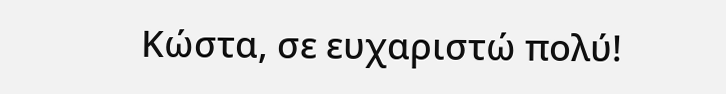Κώστα, σε ευχαριστώ πολύ!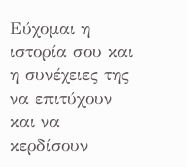Εύχομαι η ιστορία σου και η συνέχειες της να επιτύχουν και να κερδίσουν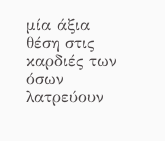μία άξια θέση στις καρδιές των όσων λατρεύουν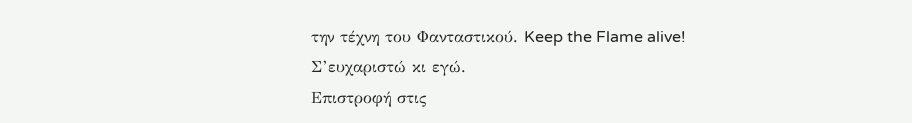την τέχνη του Φανταστικού. Keep the Flame alive!
Σ’ευχαριστώ κι εγώ.
Επιστροφή στις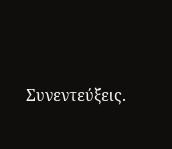Συνεντεύξεις.